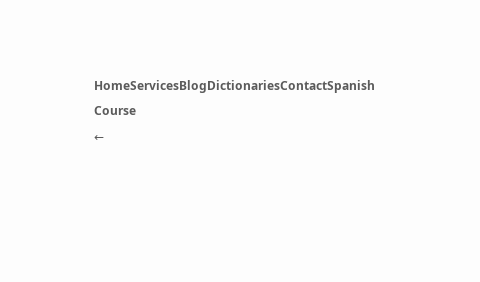HomeServicesBlogDictionariesContactSpanish Course
←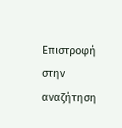Επιστροφή στην αναζήτηση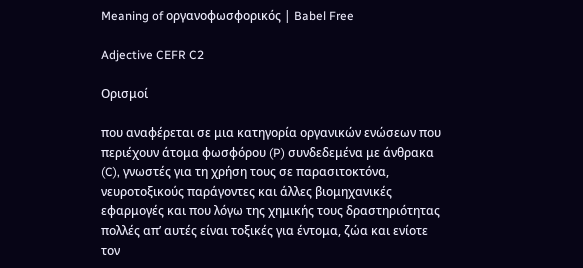Meaning of οργανοφωσφορικός | Babel Free

Adjective CEFR C2

Ορισμοί

που αναφέρεται σε μια κατηγορία οργανικών ενώσεων που περιέχουν άτομα φωσφόρου (P) συνδεδεμένα με άνθρακα (C), γνωστές για τη χρήση τους σε παρασιτοκτόνα, νευροτοξικούς παράγοντες και άλλες βιομηχανικές εφαρμογές και που λόγω της χημικής τους δραστηριότητας πολλές απ’ αυτές είναι τοξικές για έντομα, ζώα και ενίοτε τον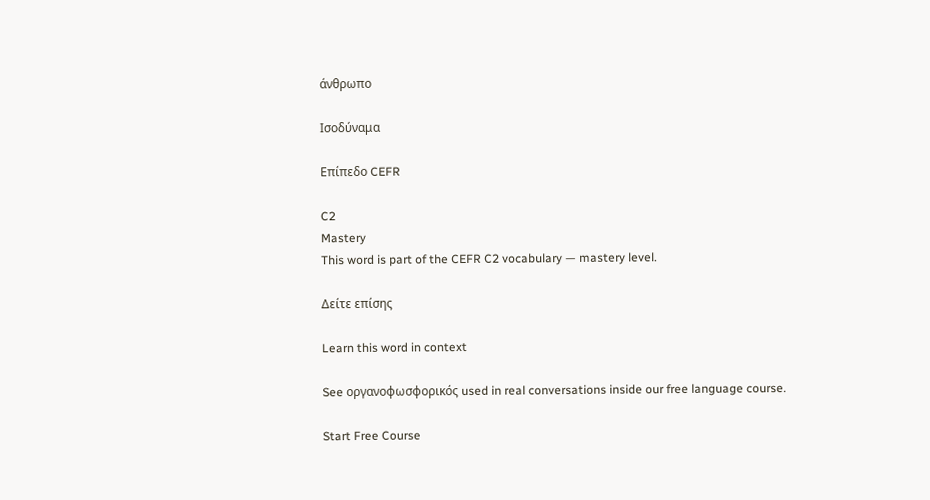άνθρωπο

Ισοδύναμα

Επίπεδο CEFR

C2
Mastery
This word is part of the CEFR C2 vocabulary — mastery level.

Δείτε επίσης

Learn this word in context

See οργανοφωσφορικός used in real conversations inside our free language course.

Start Free Course